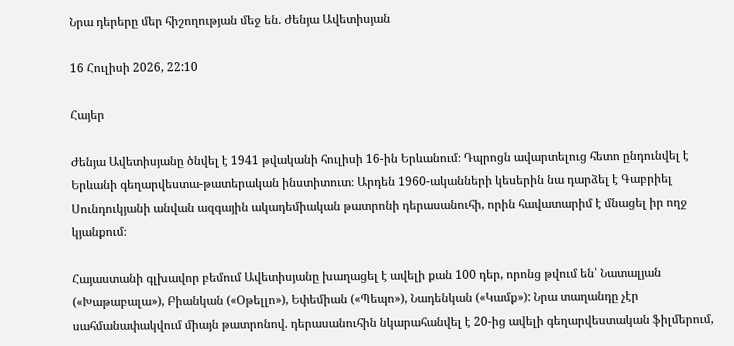Նրա դերերը մեր հիշողության մեջ են. Ժենյա Ավետիսյան

16 Հուլիսի 2026, 22:10

Հայեր

Ժենյա Ավետիսյանը ծնվել է 1941 թվականի հուլիսի 16-ին Երևանում։ Դպրոցն ավարտելուց հետո ընդունվել է Երևանի գեղարվեստա-թատերական ինստիտուտ։ Արդեն 1960-ականների կեսերին նա դարձել է Գաբրիել Սունդուկյանի անվան ազգային ակադեմիական թատրոնի դերասանուհի, որին հավատարիմ է մնացել իր ողջ կյանքում։

Հայաստանի գլխավոր բեմում Ավետիսյանը խաղացել է ավելի քան 100 դեր, որոնց թվում են՝ Նատալյան («Խաթաբալա»), Բիանկան («Օթելլո»), Եփեմիան («Պեպո»), Նադենկան («Կամք»): Նրա տաղանդը չէր սահմանափակվում միայն թատրոնով. դերասանուհին նկարահանվել է 20-ից ավելի գեղարվեստական ֆիլմերում,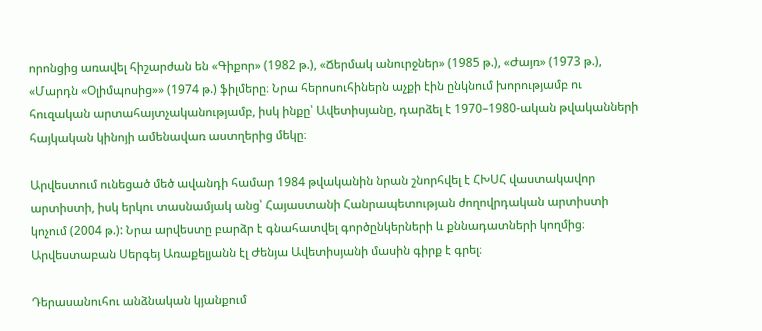որոնցից առավել հիշարժան են «Գիքոր» (1982 թ.), «Ճերմակ անուրջներ» (1985 թ.), «Ժայռ» (1973 թ.), «Մարդն «Օլիմպոսից»» (1974 թ.) ֆիլմերը։ Նրա հերոսուհիներն աչքի էին ընկնում խորությամբ ու հուզական արտահայտչականությամբ, իսկ ինքը՝ Ավետիսյանը, դարձել է 1970–1980-ական թվականների հայկական կինոյի ամենավառ աստղերից մեկը։

Արվեստում ունեցած մեծ ավանդի համար 1984 թվականին նրան շնորհվել է ՀԽՍՀ վաստակավոր արտիստի, իսկ երկու տասնամյակ անց՝ Հայաստանի Հանրապետության ժողովրդական արտիստի կոչում (2004 թ.): Նրա արվեստը բարձր է գնահատվել գործընկերների և քննադատների կողմից։ Արվեստաբան Սերգեյ Առաքելյանն էլ Ժենյա Ավետիսյանի մասին գիրք է գրել։

Դերասանուհու անձնական կյանքում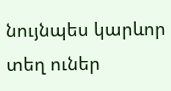նույնպես կարևոր տեղ ուներ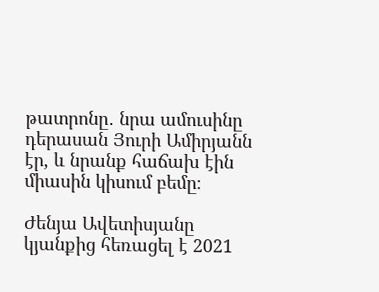թատրոնը․ նրա ամուսինը դերասան Յուրի Ամիրյանն էր, և նրանք հաճախ էին միասին կիսում բեմը։

Ժենյա Ավետիսյանը կյանքից հեռացել է 2021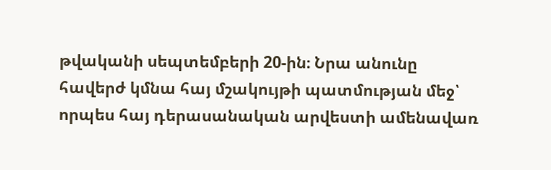թվականի սեպտեմբերի 20-ին։ Նրա անունը հավերժ կմնա հայ մշակույթի պատմության մեջ՝ որպես հայ դերասանական արվեստի ամենավառ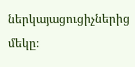ներկայացուցիչներից մեկը։